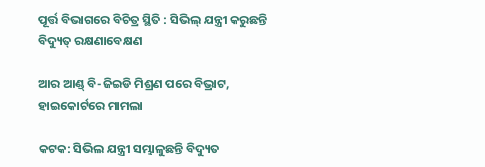ପୂର୍ତ୍ତ ବିଭାଗରେ ବିଚିତ୍ର ସ୍ଥିତି : ସିଭିଲ୍‌ ଯନ୍ତ୍ରୀ କରୁଛନ୍ତି ବିଦ୍ୟୁତ୍‌ ରକ୍ଷଣାବେକ୍ଷଣ

ଆର ଆଣ୍ଡ୍‌ ବି-ଜିଇଡି ମିଶ୍ରଣ ପରେ ବିଭ୍ରାଟ, ହାଇକୋର୍ଟରେ ମାମଲା

କଟକ: ସିଭିଲ ଯନ୍ତ୍ରୀ ସମ୍ଭାଳୁଛନ୍ତି ବିଦ୍ୟୁତ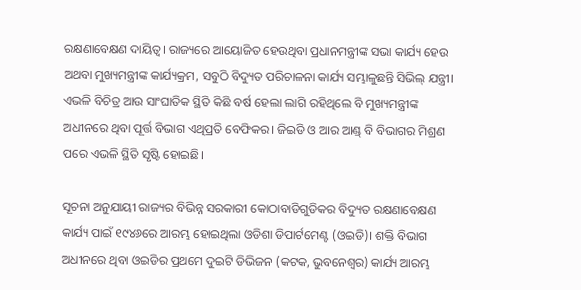ରକ୍ଷଣାବେକ୍ଷଣ ଦାୟିତ୍ୱ। ରାଜ୍ୟରେ ଆୟୋଜିତ ହେଉଥିବା ପ୍ରଧାନମନ୍ତ୍ରୀଙ୍କ ସଭା କାର୍ଯ୍ୟ ହେଉ ଅଥବା ମୁଖ୍ୟମନ୍ତ୍ରୀଙ୍କ କାର୍ଯ୍ୟକ୍ରମ, ସବୁଠି ବିଦ୍ୟୁତ ପରିଚାଳନା କାର୍ଯ୍ୟ ସମ୍ଭାଳୁଛନ୍ତି ସିଭିଲ୍‌ ଯନ୍ତ୍ରୀ। ଏଭଳି ବିଚିତ୍ର ଆଉ ସାଂଘାତିକ ସ୍ଥିତି କିଛି ବର୍ଷ ହେଲା ଲାଗି ରହିଥିଲେ ବି ମୁଖ୍ୟମନ୍ତ୍ରୀଙ୍କ ଅଧୀନରେ ଥିବା ପୂର୍ତ୍ତ ବିଭାଗ ଏଥିପ୍ରତି ବେଫିକର। ଜିଇଡି ଓ ଆର ଆଣ୍ଡ୍‌ ବି ବିଭାଗର ମିଶ୍ରଣ ପରେ ଏଭଳି ସ୍ଥିତି ସୃଷ୍ଟି ହୋଇଛି।

ସୂଚନା ଅନୁଯାୟୀ ରାଜ୍ୟର ବିଭିନ୍ନ ସରକାରୀ କୋଠାବାଡିଗୁଡିକର ବିଦ୍ୟୁତ ରକ୍ଷଣାବେକ୍ଷଣ କାର୍ଯ୍ୟ ପାଇଁ ୧୯୪୬ରେ ଆରମ୍ଭ ହୋଇଥିଲା ଓଡିଶା ଡିପାର୍ଟମେଣ୍ଟ (ଓଇଡି)। ଶକ୍ତି ବିଭାଗ ଅଧୀନରେ ଥିବା ଓଇଡିର ପ୍ରଥମେ ଦୁଇଟି ଡିଭିଜନ (କଟକ, ଭୁବନେଶ୍ୱର) କାର୍ଯ୍ୟ ଆରମ୍ଭ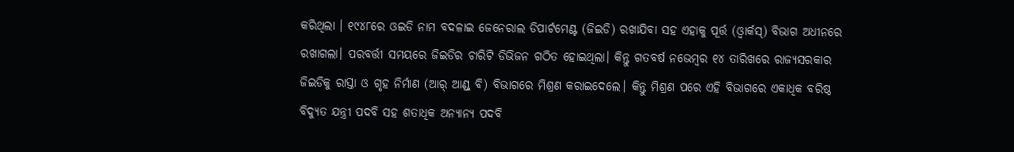କରିଥିଲା । ୧୯୪୮ରେ ଓଇଡି ନାମ ବଦଳାଇ ଜେନେରାଲ ଡିପାର୍ଟମେଣ୍ଟ (ଜିଇଡି) ରଖାଯିବା ସହ ଏହାକୁ ପୂର୍ତ୍ତ (ଓ୍ଵାର୍କସ୍‌) ବିଭାଗ ଅଧୀନରେ ରଖାଗଲା। ପରବର୍ତ୍ତୀ ସମୟରେ ଜିଇଡିର ଚାରିଟି ଡିଭିଜନ ଗଠିତ ହୋଇଥିଲା। କିନ୍ତୁ ଗତବର୍ଷ ନଭେମ୍ବର ୧୪ ତାରିଖରେ ରାଜ୍ୟସରକାର ଜିଇଡିକୁ ରାସ୍ତା ଓ ଗୃହ ନିର୍ମାଣ (ଆର୍‌ ଆଣ୍ଡ୍‌ ବି) ବିଭାଗରେ ମିଶ୍ରଣ କରାଇଦେଲେ। କିନ୍ତୁ ମିଶ୍ରଣ ପରେ ଏହି ବିଭାଗରେ ଏକାଧିକ ବରିଷ୍ଠ ବିଦ୍ୟୁତ ଯନ୍ତ୍ରୀ ପଦବି ସହ ଶତାଧିକ ଅନ୍ୟାନ୍ୟ ପଦବି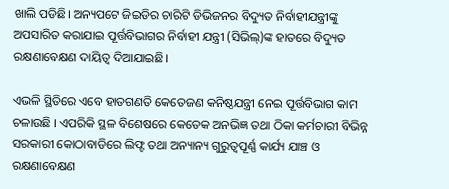ଖାଲି ପଡିଛି। ଅନ୍ୟପଟେ ଜିଇଡିର ଚାରିଟି ଡିଭିଜନର ବିଦ୍ୟୁତ ନିର୍ବାହୀଯନ୍ତ୍ରୀଙ୍କୁ ଅପସାରିତ କରାଯାଇ ପୂର୍ତ୍ତବିଭାଗର ନିର୍ବାହୀ ଯନ୍ତ୍ରୀ (ସିଭିଲ୍‌)ଙ୍କ ହାତରେ ବିଦ୍ୟୁତ ରକ୍ଷଣାବେକ୍ଷଣ ଦାୟିତ୍ୱ ଦିଆଯାଇଛି।

ଏଭଳି ସ୍ଥିତିରେ ଏବେ ହାତଗଣତି କେତେଜଣ କନିଷ୍ଠଯନ୍ତ୍ରୀ ନେଇ ପୂର୍ତ୍ତବିଭାଗ କାମ ଚଳାଉଛି । ଏପରିକି ସ୍ଥଳ ବିଶେଷରେ କେତେକ ଅନଭିଜ୍ଞ ତଥା ଠିକା କର୍ମଚାରୀ ବିଭିନ୍ନ ସରକାରୀ କୋଠାବାଡିରେ ଲିଫ୍ଟ ତଥା ଅନ୍ୟାନ୍ୟ ଗୁରୁତ୍ୱପୂର୍ଣ୍ଣ କାର୍ଯ୍ୟ ଯାଞ୍ଚ ଓ ରକ୍ଷଣାବେକ୍ଷଣ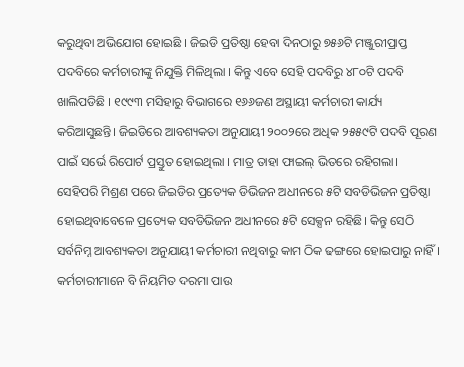କରୁଥିବା ଅଭିଯୋଗ ହୋଇଛି । ଜିଇଡି ପ୍ରତିଷ୍ଠା ହେବା ଦିନଠାରୁ ୭୫୬ଟି ମଞ୍ଜୁରୀପ୍ରାପ୍ତ ପଦବିରେ କର୍ମଚାରୀଙ୍କୁ ନିଯୁକ୍ତି ମିଳିଥିଲା । କିନ୍ତୁ ଏବେ ସେହି ପଦବିରୁ ୪୮୦ଟି ପଦବି ଖାଲିପଡିଛି । ୧୯୯୩ ମସିହାରୁ ବିଭାଗରେ ୧୬୬ଜଣ ଅସ୍ଥାୟୀ କର୍ମଚାରୀ କାର୍ଯ୍ୟ କରିଆସୁଛନ୍ତି। ଜିଇଡିରେ ଆବଶ୍ୟକତା ଅନୁଯାୟୀ ୨୦୦୨ରେ ଅଧିକ ୨୫୫୯ଟି ପଦବି ପୂରଣ ପାଇଁ ସର୍ଭେ ରିପୋର୍ଟ ପ୍ରସ୍ତୁତ ହୋଇଥିଲା । ମାତ୍ର ତାହା ଫାଇଲ୍‌ ଭିତରେ ରହିଗଲା। ସେହିପରି ମିଶ୍ରଣ ପରେ ଜିଇଡିର ପ୍ରତ୍ୟେକ ଡିଭିଜନ ଅଧୀନରେ ୫ଟି ସବଡିଭିଜନ ପ୍ରତିଷ୍ଠା ହୋଇଥିବାବେଳେ ପ୍ରତ୍ୟେକ ସବଡିଭିଜନ ଅଧୀନରେ ୫ଟି ସେକ୍ସନ ରହିଛି। କିନ୍ତୁ ସେଠି ସର୍ବନିମ୍ନ ଆବଶ୍ୟକତା ଅନୁଯାୟୀ କର୍ମଚାରୀ ନଥିବାରୁ କାମ ଠିକ ଢଙ୍ଗରେ ହୋଇପାରୁ ନାହିଁ। କର୍ମଚାରୀମାନେ ବି ନିୟମିତ ଦରମା ପାଉ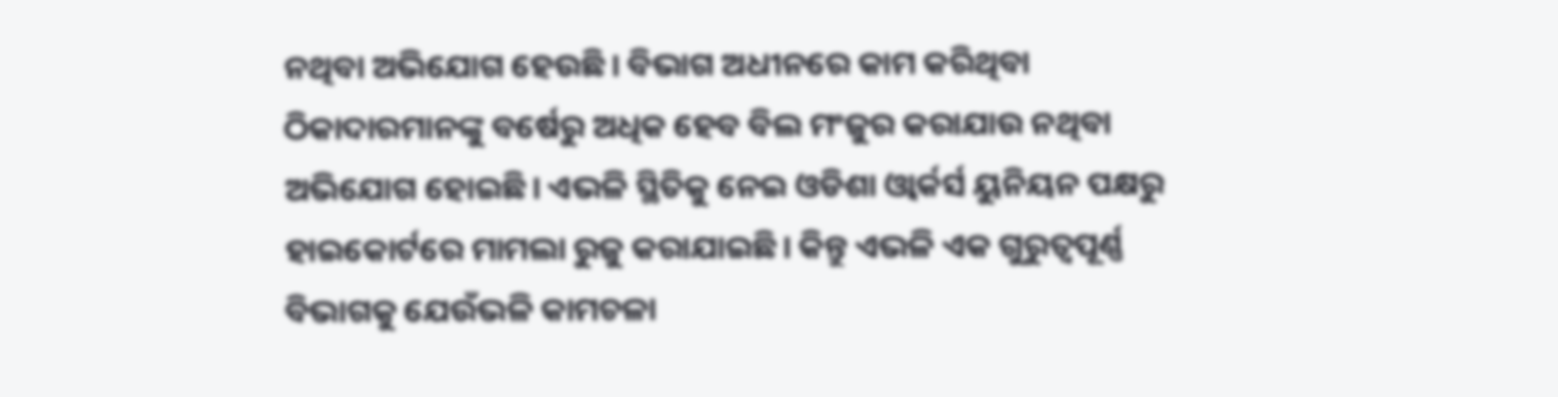ନଥିବା ଅଭିଯୋଗ ହେଉଛି। ବିଭାଗ ଅଧୀନରେ କାମ କରିଥିବା ଠିକାଦାରମାନଙ୍କୁ ବର୍ଷେରୁ ଅଧିକ ହେବ ବିଲ ମଂଜୁର କରାଯାଉ ନଥିବା ଅଭିଯୋଗ ହୋଇଛି। ଏଭଳି ସ୍ଥିତିକୁ ନେଇ ଓଡିଶା ଓ୍ଵାର୍କର୍ସ ୟୁନିୟନ ପକ୍ଷରୁ ହାଇକୋର୍ଟରେ ମାମଲା ରୁଜୁ କରାଯାଇଛି। କିନ୍ତୁ ଏଭଳି ଏକ ଗୁରୁତ୍ୱପୂର୍ଣ୍ଣ ବିଭାଗକୁ ଯେଉଁଭଳି କାମଚଳା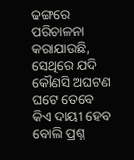ଢଙ୍ଗରେ ପରିଚାଳନା କରାଯାଉଛି, ସେଥିରେ ଯଦି କୌଣସି ଅଘଟଣ ଘଟେ ତେବେ କିଏ ଦାୟୀ ହେବ ବୋଲି ପ୍ରଶ୍ନ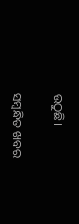ଉଠୁଛି।

ସମ୍ବନ୍ଧିତ ଖବର